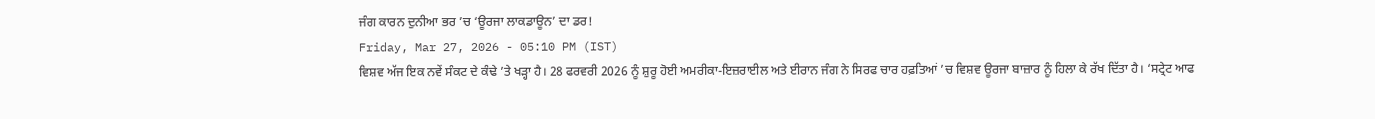ਜੰਗ ਕਾਰਨ ਦੁਨੀਆ ਭਰ ’ਚ ‘ਊਰਜਾ ਲਾਕਡਾਊਨ’ ਦਾ ਡਰ!
Friday, Mar 27, 2026 - 05:10 PM (IST)
ਵਿਸ਼ਵ ਅੱਜ ਇਕ ਨਵੇਂ ਸੰਕਟ ਦੇ ਕੰਢੇ ’ਤੇ ਖੜ੍ਹਾ ਹੈ। 28 ਫਰਵਰੀ 2026 ਨੂੰ ਸ਼ੁਰੂ ਹੋਈ ਅਮਰੀਕਾ-ਇਜ਼ਰਾਈਲ ਅਤੇ ਈਰਾਨ ਜੰਗ ਨੇ ਸਿਰਫ ਚਾਰ ਹਫ਼ਤਿਆਂ ’ਚ ਵਿਸ਼ਵ ਊਰਜਾ ਬਾਜ਼ਾਰ ਨੂੰ ਹਿਲਾ ਕੇ ਰੱਖ ਦਿੱਤਾ ਹੈ। ‘ਸਟ੍ਰੇਟ ਆਫ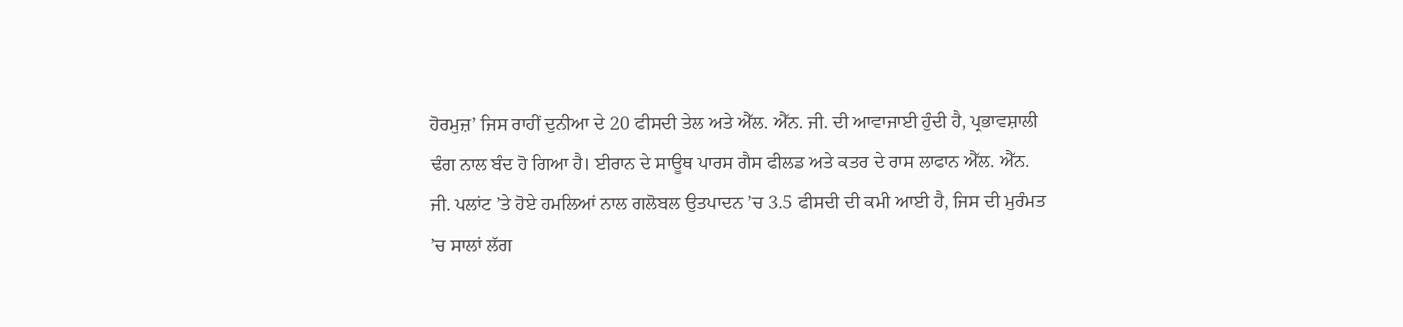ਹੋਰਮੁਜ਼’ ਜਿਸ ਰਾਹੀਂ ਦੁਨੀਆ ਦੇ 20 ਫੀਸਦੀ ਤੇਲ ਅਤੇ ਐੱਲ. ਐੱਨ. ਜੀ. ਦੀ ਆਵਾਜਾਈ ਹੁੰਦੀ ਹੈ, ਪ੍ਰਭਾਵਸ਼ਾਲੀ ਢੰਗ ਨਾਲ ਬੰਦ ਹੋ ਗਿਆ ਹੈ। ਈਰਾਨ ਦੇ ਸਾਊਥ ਪਾਰਸ ਗੈਸ ਫੀਲਡ ਅਤੇ ਕਤਰ ਦੇ ਰਾਸ ਲਾਫਾਨ ਐੱਲ. ਐੱਨ. ਜੀ. ਪਲਾਂਟ ’ਤੇ ਹੋਏ ਹਮਲਿਆਂ ਨਾਲ ਗਲੋਬਲ ਉਤਪਾਦਨ ’ਚ 3.5 ਫੀਸਦੀ ਦੀ ਕਮੀ ਆਈ ਹੈ, ਜਿਸ ਦੀ ਮੁਰੰਮਤ ’ਚ ਸਾਲਾਂ ਲੱਗ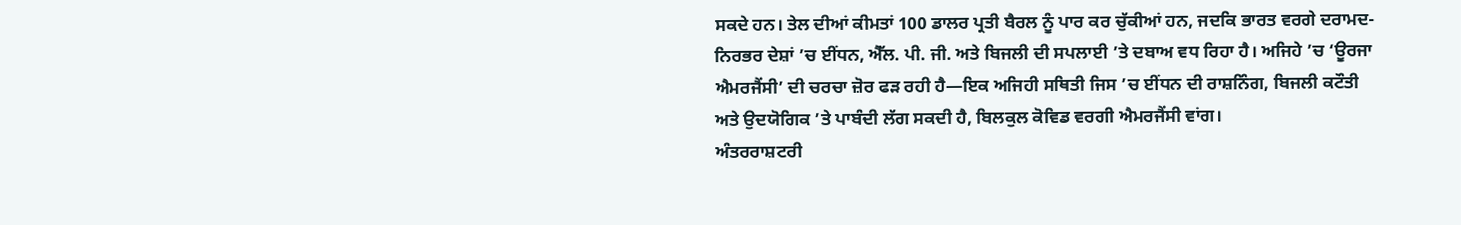ਸਕਦੇ ਹਨ। ਤੇਲ ਦੀਆਂ ਕੀਮਤਾਂ 100 ਡਾਲਰ ਪ੍ਰਤੀ ਬੈਰਲ ਨੂੰ ਪਾਰ ਕਰ ਚੁੱਕੀਆਂ ਹਨ, ਜਦਕਿ ਭਾਰਤ ਵਰਗੇ ਦਰਾਮਦ-ਨਿਰਭਰ ਦੇਸ਼ਾਂ ’ਚ ਈਂਧਨ, ਐੱਲ. ਪੀ. ਜੀ. ਅਤੇ ਬਿਜਲੀ ਦੀ ਸਪਲਾਈ ’ਤੇ ਦਬਾਅ ਵਧ ਰਿਹਾ ਹੈ। ਅਜਿਹੇ ’ਚ ‘ਊਰਜਾ ਐਮਰਜੈਂਸੀ’ ਦੀ ਚਰਚਾ ਜ਼ੋਰ ਫੜ ਰਹੀ ਹੈ—ਇਕ ਅਜਿਹੀ ਸਥਿਤੀ ਜਿਸ ’ਚ ਈਂਧਨ ਦੀ ਰਾਸ਼ਨਿੰਗ, ਬਿਜਲੀ ਕਟੌਤੀ ਅਤੇ ਉਦਯੋਗਿਕ ’ਤੇ ਪਾਬੰਦੀ ਲੱਗ ਸਕਦੀ ਹੈ, ਬਿਲਕੁਲ ਕੋਵਿਡ ਵਰਗੀ ਐਮਰਜੈਂਸੀ ਵਾਂਗ।
ਅੰਤਰਰਾਸ਼ਟਰੀ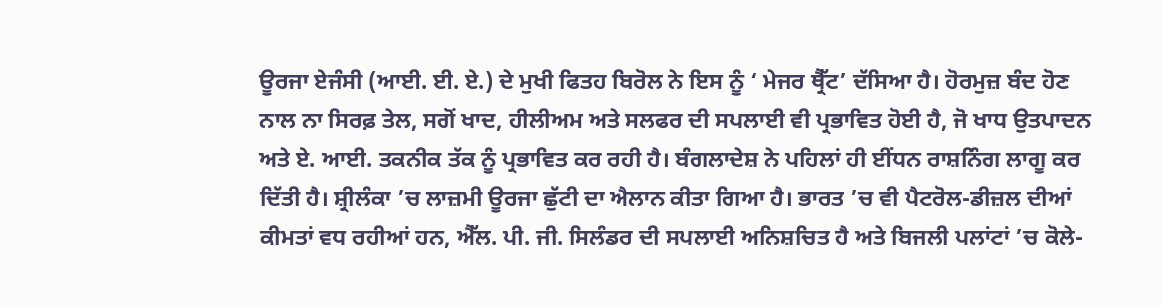ਊਰਜਾ ਏਜੰਸੀ (ਆਈ. ਈ. ਏ.) ਦੇ ਮੁਖੀ ਫਿਤਹ ਬਿਰੋਲ ਨੇ ਇਸ ਨੂੰ ‘ ਮੇਜਰ ਥ੍ਰੈੱਟ’ ਦੱਸਿਆ ਹੈ। ਹੋਰਮੁਜ਼ ਬੰਦ ਹੋਣ ਨਾਲ ਨਾ ਸਿਰਫ਼ ਤੇਲ, ਸਗੋਂ ਖਾਦ, ਹੀਲੀਅਮ ਅਤੇ ਸਲਫਰ ਦੀ ਸਪਲਾਈ ਵੀ ਪ੍ਰਭਾਵਿਤ ਹੋਈ ਹੈ, ਜੋ ਖਾਧ ਉਤਪਾਦਨ ਅਤੇ ਏ. ਆਈ. ਤਕਨੀਕ ਤੱਕ ਨੂੰ ਪ੍ਰਭਾਵਿਤ ਕਰ ਰਹੀ ਹੈ। ਬੰਗਲਾਦੇਸ਼ ਨੇ ਪਹਿਲਾਂ ਹੀ ਈਂਧਨ ਰਾਸ਼ਨਿੰਗ ਲਾਗੂ ਕਰ ਦਿੱਤੀ ਹੈ। ਸ਼੍ਰੀਲੰਕਾ ’ਚ ਲਾਜ਼ਮੀ ਊਰਜਾ ਛੁੱਟੀ ਦਾ ਐਲਾਨ ਕੀਤਾ ਗਿਆ ਹੈ। ਭਾਰਤ ’ਚ ਵੀ ਪੈਟਰੋਲ-ਡੀਜ਼ਲ ਦੀਆਂ ਕੀਮਤਾਂ ਵਧ ਰਹੀਆਂ ਹਨ, ਐੱਲ. ਪੀ. ਜੀ. ਸਿਲੰਡਰ ਦੀ ਸਪਲਾਈ ਅਨਿਸ਼ਚਿਤ ਹੈ ਅਤੇ ਬਿਜਲੀ ਪਲਾਂਟਾਂ ’ਚ ਕੋਲੇ-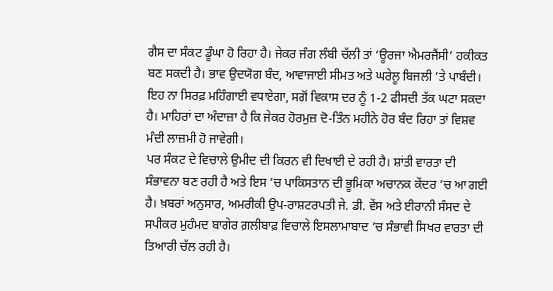ਗੈਸ ਦਾ ਸੰਕਟ ਡੂੰਘਾ ਹੋ ਰਿਹਾ ਹੈ। ਜੇਕਰ ਜੰਗ ਲੰਬੀ ਚੱਲੀ ਤਾਂ ‘ਊਰਜਾ ਐਮਰਜੈਂਸੀ’ ਹਕੀਕਤ ਬਣ ਸਕਦੀ ਹੈ। ਭਾਵ ਉਦਯੋਗ ਬੰਦ, ਆਵਾਜਾਈ ਸੀਮਤ ਅਤੇ ਘਰੇਲੂ ਬਿਜਲੀ ’ਤੇ ਪਾਬੰਦੀ। ਇਹ ਨਾ ਸਿਰਫ਼ ਮਹਿੰਗਾਈ ਵਧਾਏਗਾ, ਸਗੋਂ ਵਿਕਾਸ ਦਰ ਨੂੰ 1-2 ਫੀਸਦੀ ਤੱਕ ਘਟਾ ਸਕਦਾ ਹੈ। ਮਾਹਿਰਾਂ ਦਾ ਅੰਦਾਜ਼ਾ ਹੈ ਕਿ ਜੇਕਰ ਹੋਰਮੁਜ਼ ਦੋ-ਤਿੰਨ ਮਹੀਨੇ ਹੋਰ ਬੰਦ ਰਿਹਾ ਤਾਂ ਵਿਸ਼ਵ ਮੰਦੀ ਲਾਜ਼ਮੀ ਹੋ ਜਾਵੇਗੀ।
ਪਰ ਸੰਕਟ ਦੇ ਵਿਚਾਲੇ ਉਮੀਦ ਦੀ ਕਿਰਨ ਵੀ ਦਿਖਾਈ ਦੇ ਰਹੀ ਹੈ। ਸ਼ਾਂਤੀ ਵਾਰਤਾ ਦੀ ਸੰਭਾਵਨਾ ਬਣ ਰਹੀ ਹੈ ਅਤੇ ਇਸ ’ਚ ਪਾਕਿਸਤਾਨ ਦੀ ਭੂਮਿਕਾ ਅਚਾਨਕ ਕੇਂਦਰ ’ਚ ਆ ਗਈ ਹੈ। ਖ਼ਬਰਾਂ ਅਨੁਸਾਰ, ਅਮਰੀਕੀ ਉਪ-ਰਾਸ਼ਟਰਪਤੀ ਜੇ. ਡੀ. ਵੇਂਸ ਅਤੇ ਈਰਾਨੀ ਸੰਸਦ ਦੇ ਸਪੀਕਰ ਮੁਹੰਮਦ ਬਾਗੇਰ ਗ਼ਲੀਬਾਫ਼ ਵਿਚਾਲੇ ਇਸਲਾਮਾਬਾਦ ’ਚ ਸੰਭਾਵੀ ਸਿਖਰ ਵਾਰਤਾ ਦੀ ਤਿਆਰੀ ਚੱਲ ਰਹੀ ਹੈ।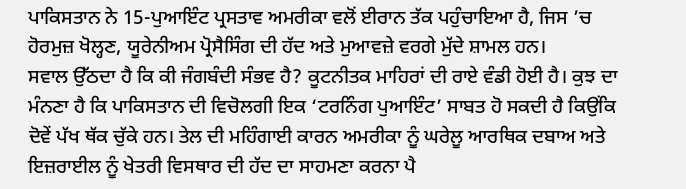ਪਾਕਿਸਤਾਨ ਨੇ 15-ਪੁਆਇੰਟ ਪ੍ਰਸਤਾਵ ਅਮਰੀਕਾ ਵਲੋਂ ਈਰਾਨ ਤੱਕ ਪਹੁੰਚਾਇਆ ਹੈ, ਜਿਸ ’ਚ ਹੋਰਮੁਜ਼ ਖੋਲ੍ਹਣ, ਯੂਰੇਨੀਅਮ ਪ੍ਰੋਸੈਸਿੰਗ ਦੀ ਹੱਦ ਅਤੇ ਮੁਆਵਜ਼ੇ ਵਰਗੇ ਮੁੱਦੇ ਸ਼ਾਮਲ ਹਨ।
ਸਵਾਲ ਉੱਠਦਾ ਹੈ ਕਿ ਕੀ ਜੰਗਬੰਦੀ ਸੰਭਵ ਹੈ? ਕੂਟਨੀਤਕ ਮਾਹਿਰਾਂ ਦੀ ਰਾਏ ਵੰਡੀ ਹੋਈ ਹੈ। ਕੁਝ ਦਾ ਮੰਨਣਾ ਹੈ ਕਿ ਪਾਕਿਸਤਾਨ ਦੀ ਵਿਚੋਲਗੀ ਇਕ ‘ਟਰਨਿੰਗ ਪੁਆਇੰਟ’ ਸਾਬਤ ਹੋ ਸਕਦੀ ਹੈ ਕਿਉਂਕਿ ਦੋਵੇਂ ਪੱਖ ਥੱਕ ਚੁੱਕੇ ਹਨ। ਤੇਲ ਦੀ ਮਹਿੰਗਾਈ ਕਾਰਨ ਅਮਰੀਕਾ ਨੂੰ ਘਰੇਲੂ ਆਰਥਿਕ ਦਬਾਅ ਅਤੇ ਇਜ਼ਰਾਈਲ ਨੂੰ ਖੇਤਰੀ ਵਿਸਥਾਰ ਦੀ ਹੱਦ ਦਾ ਸਾਹਮਣਾ ਕਰਨਾ ਪੈ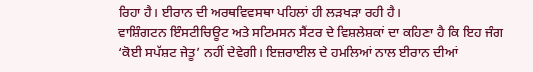ਰਿਹਾ ਹੈ। ਈਰਾਨ ਦੀ ਅਰਥਵਿਵਸਥਾ ਪਹਿਲਾਂ ਹੀ ਲੜਖੜਾ ਰਹੀ ਹੈ।
ਵਾਸ਼ਿੰਗਟਨ ਇੰਸਟੀਚਿਊਟ ਅਤੇ ਸਟਿਮਸਨ ਸੈਂਟਰ ਦੇ ਵਿਸ਼ਲੇਸ਼ਕਾਂ ਦਾ ਕਹਿਣਾ ਹੈ ਕਿ ਇਹ ਜੰਗ ‘ਕੋਈ ਸਪੱਸ਼ਟ ਜੇਤੂ’ ਨਹੀਂ ਦੇਵੇਗੀ। ਇਜ਼ਰਾਈਲ ਦੇ ਹਮਲਿਆਂ ਨਾਲ ਈਰਾਨ ਦੀਆਂ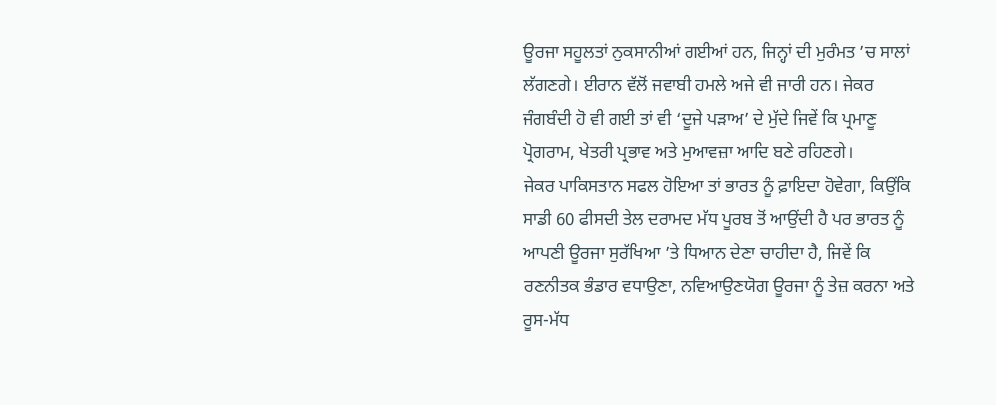ਊਰਜਾ ਸਹੂਲਤਾਂ ਨੁਕਸਾਨੀਆਂ ਗਈਆਂ ਹਨ, ਜਿਨ੍ਹਾਂ ਦੀ ਮੁਰੰਮਤ ’ਚ ਸਾਲਾਂ ਲੱਗਣਗੇ। ਈਰਾਨ ਵੱਲੋਂ ਜਵਾਬੀ ਹਮਲੇ ਅਜੇ ਵੀ ਜਾਰੀ ਹਨ। ਜੇਕਰ ਜੰਗਬੰਦੀ ਹੋ ਵੀ ਗਈ ਤਾਂ ਵੀ ‘ਦੂਜੇ ਪੜਾਅ’ ਦੇ ਮੁੱਦੇ ਜਿਵੇਂ ਕਿ ਪ੍ਰਮਾਣੂ ਪ੍ਰੋਗਰਾਮ, ਖੇਤਰੀ ਪ੍ਰਭਾਵ ਅਤੇ ਮੁਆਵਜ਼ਾ ਆਦਿ ਬਣੇ ਰਹਿਣਗੇ।
ਜੇਕਰ ਪਾਕਿਸਤਾਨ ਸਫਲ ਹੋਇਆ ਤਾਂ ਭਾਰਤ ਨੂੰ ਫ਼ਾਇਦਾ ਹੋਵੇਗਾ, ਕਿਉਂਕਿ ਸਾਡੀ 60 ਫੀਸਦੀ ਤੇਲ ਦਰਾਮਦ ਮੱਧ ਪੂਰਬ ਤੋਂ ਆਉਂਦੀ ਹੈ ਪਰ ਭਾਰਤ ਨੂੰ ਆਪਣੀ ਊਰਜਾ ਸੁਰੱਖਿਆ ’ਤੇ ਧਿਆਨ ਦੇਣਾ ਚਾਹੀਦਾ ਹੈ, ਜਿਵੇਂ ਕਿ ਰਣਨੀਤਕ ਭੰਡਾਰ ਵਧਾਉਣਾ, ਨਵਿਆਉਣਯੋਗ ਊਰਜਾ ਨੂੰ ਤੇਜ਼ ਕਰਨਾ ਅਤੇ ਰੂਸ-ਮੱਧ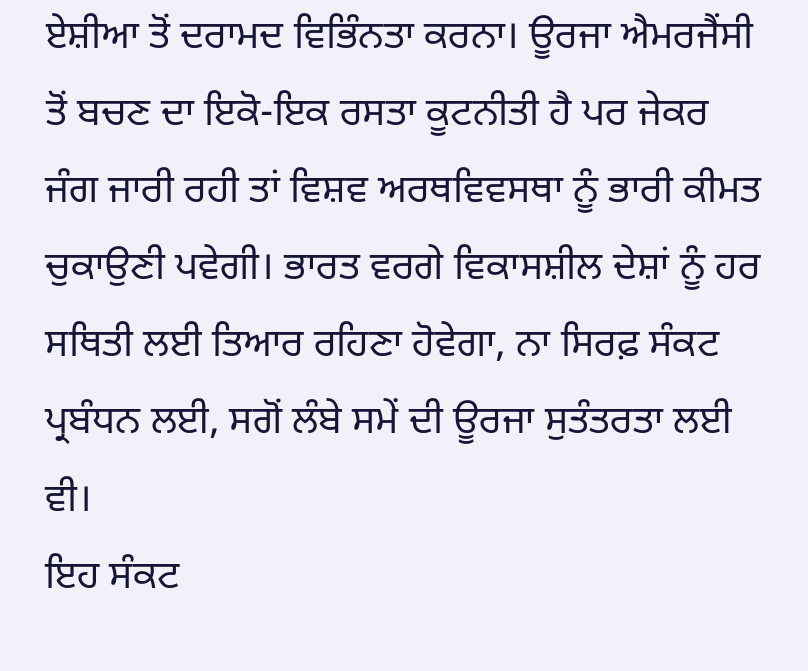ਏਸ਼ੀਆ ਤੋਂ ਦਰਾਮਦ ਵਿਭਿੰਨਤਾ ਕਰਨਾ। ਊਰਜਾ ਐਮਰਜੈਂਸੀ ਤੋਂ ਬਚਣ ਦਾ ਇਕੋ-ਇਕ ਰਸਤਾ ਕੂਟਨੀਤੀ ਹੈ ਪਰ ਜੇਕਰ ਜੰਗ ਜਾਰੀ ਰਹੀ ਤਾਂ ਵਿਸ਼ਵ ਅਰਥਵਿਵਸਥਾ ਨੂੰ ਭਾਰੀ ਕੀਮਤ ਚੁਕਾਉਣੀ ਪਵੇਗੀ। ਭਾਰਤ ਵਰਗੇ ਵਿਕਾਸਸ਼ੀਲ ਦੇਸ਼ਾਂ ਨੂੰ ਹਰ ਸਥਿਤੀ ਲਈ ਤਿਆਰ ਰਹਿਣਾ ਹੋਵੇਗਾ, ਨਾ ਸਿਰਫ਼ ਸੰਕਟ ਪ੍ਰਬੰਧਨ ਲਈ, ਸਗੋਂ ਲੰਬੇ ਸਮੇਂ ਦੀ ਊਰਜਾ ਸੁਤੰਤਰਤਾ ਲਈ ਵੀ।
ਇਹ ਸੰਕਟ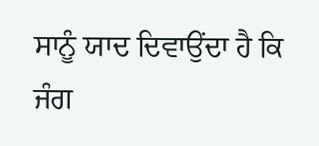ਸਾਨੂੰ ਯਾਦ ਦਿਵਾਉਂਦਾ ਹੈ ਕਿ ਜੰਗ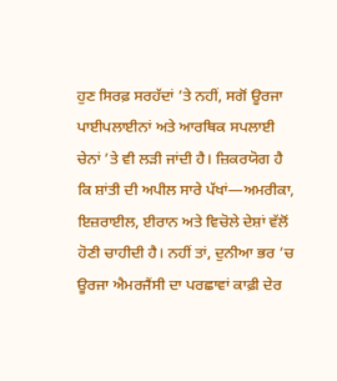ਹੁਣ ਸਿਰਫ਼ ਸਰਹੱਦਾਂ ’ਤੇ ਨਹੀਂ, ਸਗੋਂ ਊਰਜਾ ਪਾਈਪਲਾਈਨਾਂ ਅਤੇ ਆਰਥਿਕ ਸਪਲਾਈ ਚੇਨਾਂ ’ਤੇ ਵੀ ਲੜੀ ਜਾਂਦੀ ਹੈ। ਜ਼ਿਕਰਯੋਗ ਹੈ ਕਿ ਸ਼ਾਂਤੀ ਦੀ ਅਪੀਲ ਸਾਰੇ ਪੱਖਾਂ—ਅਮਰੀਕਾ, ਇਜ਼ਰਾਈਲ, ਈਰਾਨ ਅਤੇ ਵਿਚੋਲੇ ਦੇਸ਼ਾਂ ਵੱਲੋਂ ਹੋਣੀ ਚਾਹੀਦੀ ਹੈ। ਨਹੀਂ ਤਾਂ, ਦੁਨੀਆ ਭਰ ’ਚ ਊਰਜਾ ਐਮਰਜੈਂਸੀ ਦਾ ਪਰਛਾਵਾਂ ਕਾਫ਼ੀ ਦੇਰ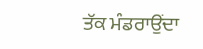ਤੱਕ ਮੰਡਰਾਉਂਦਾ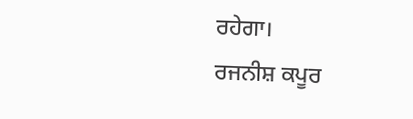ਰਹੇਗਾ।
ਰਜਨੀਸ਼ ਕਪੂਰ